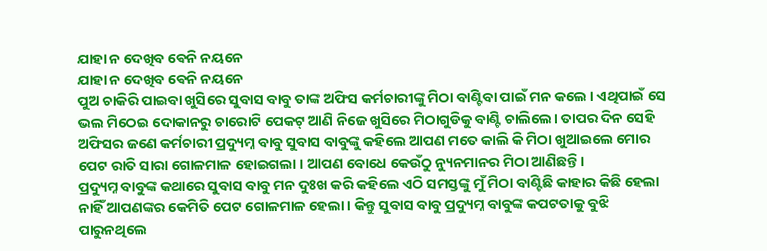ଯାହା ନ ଦେଖିବ ଵେନି ନୟନେ
ଯାହା ନ ଦେଖିବ ଵେନି ନୟନେ
ପୁଅ ଚାକିରି ପାଇବା ଖୁସିରେ ସୁବାସ ବାବୁ ତାଙ୍କ ଅଫିସ କର୍ମଚାରୀଙ୍କୁ ମିଠା ବାଣ୍ଟିବା ପାଇଁ ମନ କଲେ । ଏଥିପାଇଁ ସେ ଭଲ ମିଠେଇ ଦୋକାନରୁ ଚାରୋଟି ପେକଟ୍ ଆଣି ନିଜେ ଖୁସିରେ ମିଠାଗୁଡିକୁ ବାଣ୍ଟି ଚାଲିଲେ। ତାପର ଦିନ ସେହି ଅଫିସର ଜଣେ କର୍ମଚାରୀ ପ୍ରଦ୍ୟୁମ୍ନ ବାବୁ ସୁବାସ ବାବୁଙ୍କୁ କହିଲେ ଆପଣ ମତେ କାଲି କି ମିଠା ଖୁଆଇଲେ ମୋର ପେଟ ରାତି ସାରା ଗୋଳମାଳ ହୋଇଗଲା । ଆପଣ ବୋଧେ କେଉଁଠୁ ନ୍ୟୁନମାନର ମିଠା ଆଣିଛନ୍ତି।
ପ୍ରଦ୍ୟୁମ୍ନ ବାବୁଙ୍କ କଥାରେ ସୁବାସ ବାବୁ ମନ ଦୁଃଖ କରି କହିଲେ ଏଠି ସମସ୍ତଙ୍କୁ ମୁଁ ମିଠା ବାଣ୍ଟିଛି କାହାର କିଛି ହେଲା ନାହିଁ ଆପଣଙ୍କର କେମିତି ପେଟ ଗୋଳମାଳ ହେଲା । କିନ୍ତୁ ସୁବାସ ବାବୁ ପ୍ରଦ୍ୟୁମ୍ନ ବାବୁଙ୍କ କପଟତାକୁ ବୁଝି ପାରୁନଥିଲେ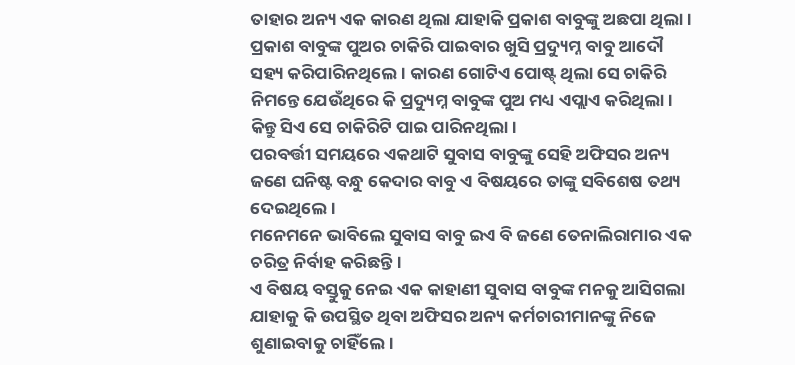ତାହାର ଅନ୍ୟ ଏକ କାରଣ ଥିଲା ଯାହାକି ପ୍ରକାଶ ବାବୁଙ୍କୁ ଅଛପା ଥିଲା। ପ୍ରକାଶ ବାବୁଙ୍କ ପୁଅର ଚାକିରି ପାଇବାର ଖୁସି ପ୍ରଦ୍ୟୁମ୍ନ ବାବୁ ଆଦୌ ସହ୍ୟ କରିପାରିନଥିଲେ। କାରଣ ଗୋଟିଏ ପୋଷ୍ଟ୍ ଥିଲା ସେ ଚାକିରି ନିମନ୍ତେ ଯେଉଁଥିରେ କି ପ୍ରଦ୍ୟୁମ୍ନ ବାବୁଙ୍କ ପୁଅ ମଧ୍ୟ ଏପ୍ଲାଏ କରିଥିଲା। କିନ୍ତୁ ସିଏ ସେ ଚାକିରିଟି ପାଇ ପାରିନଥିଲା।
ପରବର୍ତ୍ତୀ ସମୟରେ ଏକଥାଟି ସୁବାସ ବାବୁଙ୍କୁ ସେହି ଅଫିସର ଅନ୍ୟ ଜଣେ ଘନିଷ୍ଟ ବନ୍ଧୁ କେଦାର ବାବୁ ଏ ବିଷୟରେ ତାଙ୍କୁ ସବିଶେଷ ତଥ୍ୟ ଦେଇଥିଲେ।
ମନେମନେ ଭାବିଲେ ସୁବାସ ବାବୁ ଇଏ ବି ଜଣେ ତେନାଲିରାମାର ଏକ ଚରିତ୍ର ନିର୍ବାହ କରିଛନ୍ତି।
ଏ ବିଷୟ ବସ୍ତୁକୁ ନେଇ ଏକ କାହାଣୀ ସୁବାସ ବାବୁଙ୍କ ମନକୁ ଆସିଗଲା ଯାହାକୁ କି ଉପସ୍ଥିତ ଥିବା ଅଫିସର ଅନ୍ୟ କର୍ମଚାରୀମାନଙ୍କୁ ନିଜେ ଶୁଣାଇବାକୁ ଚାହିଁଲେ।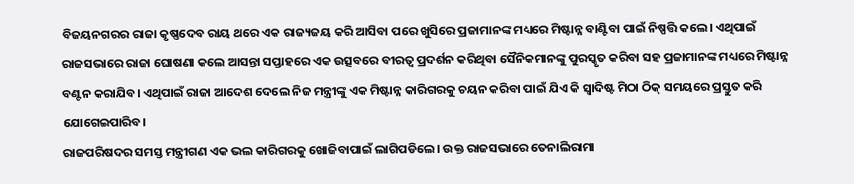ବିଜୟନଗରର ରାଜା କୃଷ୍ଣଦେବ ରାୟ ଥରେ ଏକ ରାଜ୍ୟଜୟ କରି ଆସିବା ପରେ ଖୁସିରେ ପ୍ରଜାମାନଙ୍କ ମଧ୍ୟରେ ମିଷ୍ଟାନ୍ନ ବାଣ୍ଟିବା ପାଇଁ ନିଷ୍ପତ୍ତି କଲେ। ଏଥିପାଇଁ ରାଜସଭାରେ ରାଜା ଘୋଷଣା କଲେ ଆସନ୍ତା ସପ୍ତାହରେ ଏକ ଉତ୍ସବରେ ବୀରତ୍ବ ପ୍ରଦର୍ଶନ କରିଥିବା ସୈନିକମାନଙ୍କୁ ପୁରସ୍କୃତ କରିବା ସହ ପ୍ରଜାମାନଙ୍କ ମଧ୍ୟରେ ମିଷ୍ଟାନ୍ନ ବଣ୍ଟନ କରାଯିବ। ଏଥିପାଇଁ ରାଜା ଆଦେଶ ଦେଲେ ନିଜ ମନ୍ତ୍ରୀଙ୍କୁ ଏକ ମିଷ୍ଟାନ୍ନ କାରିଗରକୁ ଚୟନ କରିବା ପାଇଁ ଯିଏ କି ସ୍ବାଦିଷ୍ଟ ମିଠା ଠିକ୍ ସମୟରେ ପ୍ରସ୍ତୁତ କରି ଯୋଗେଇପାରିବ।
ରାଜପରିଷଦର ସମସ୍ତ ମନ୍ତ୍ରୀଗଣ ଏକ ଭଲ କାରିଗରକୁ ଖୋଜିବାପାଇଁ ଲାଗିପଡିଲେ। ଉକ୍ତ ରାଜସଭାରେ ତେନାଲିରାମା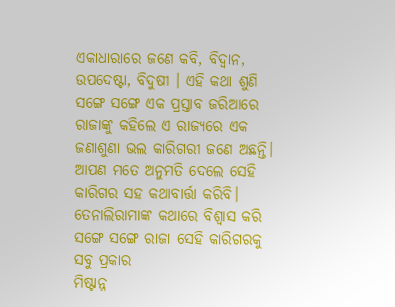ଏକାଧାରାରେ ଜଣେ କବି, ବିଦ୍ବାନ, ଉପଦେଷ୍ଟା, ବିଦୁଷୀ । ଏହି କଥା ଶୁଣି ସଙ୍ଗେ ସଙ୍ଗେ ଏକ ପ୍ରସ୍ତାବ ଜରିଆରେ ରାଜାଙ୍କୁ କହିଲେ ଏ ରାଜ୍ୟରେ ଏକ ଜଣାଶୁଣା ଭଲ କାରିଗରୀ ଜଣେ ଅଛନ୍ତି। ଆପଣ ମତେ ଅନୁମତି ଦେଲେ ସେହି କାରିଗର ସହ କଥାବାର୍ତ୍ତା କରିବି।
ତେନାଲିରାମାଙ୍କ କଥାରେ ବିଶ୍ବାସ କରି ସଙ୍ଗେ ସଙ୍ଗେ ରାଜା ସେହି କାରିଗରକୁ ସବୁ ପ୍ରକାର
ମିଷ୍ଟାନ୍ନ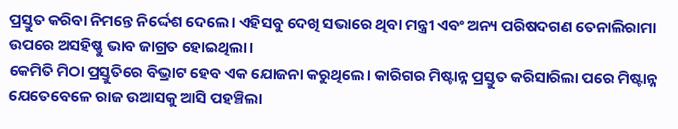ପ୍ରସ୍ତୁତ କରିବା ନିମନ୍ତେ ନିର୍ଦ୍ଦେଶ ଦେଲେ। ଏହିସବୁ ଦେଖି ସଭାରେ ଥିବା ମନ୍ତ୍ରୀ ଏବଂ ଅନ୍ୟ ପରିଷଦଗଣ ତେନାଲିରାମା ଉପରେ ଅସହିଷ୍ଣୁ ଭାବ ଜାଗ୍ରତ ହୋଇଥିଲା।
କେମିତି ମିଠା ପ୍ରସ୍ତୁତିରେ ବିଭ୍ରାଟ ହେବ ଏକ ଯୋଜନା କରୁଥିଲେ। କାରିଗର ମିଷ୍ଟାନ୍ନ ପ୍ରସ୍ତୁତ କରିସାରିଲା ପରେ ମିଷ୍ଟାନ୍ନ ଯେତେବେଳେ ରାଜ ଉଆସକୁ ଆସି ପହଞ୍ଚିଲା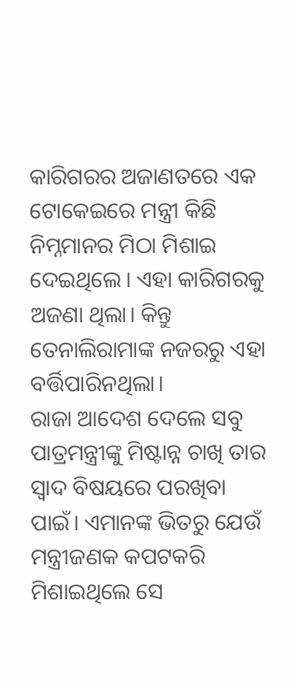କାରିଗରର ଅଜାଣତରେ ଏକ ଟୋକେଇରେ ମନ୍ତ୍ରୀ କିଛି ନିମ୍ନମାନର ମିଠା ମିଶାଇ ଦେଇଥିଲେ। ଏହା କାରିଗରକୁ ଅଜଣା ଥିଲା। କିନ୍ତୁ ତେନାଲିରାମାଙ୍କ ନଜରରୁ ଏହା ବର୍ତ୍ତିପାରିନଥିଲା।
ରାଜା ଆଦେଶ ଦେଲେ ସବୁ ପାତ୍ରମନ୍ତ୍ରୀଙ୍କୁ ମିଷ୍ଟାନ୍ନ ଚାଖି ତାର ସ୍ବାଦ ବିଷୟରେ ପରଖିବା ପାଇଁ। ଏମାନଙ୍କ ଭିତରୁ ଯେଉଁ ମନ୍ତ୍ରୀଜଣକ କପଟକରି ମିଶାଇଥିଲେ ସେ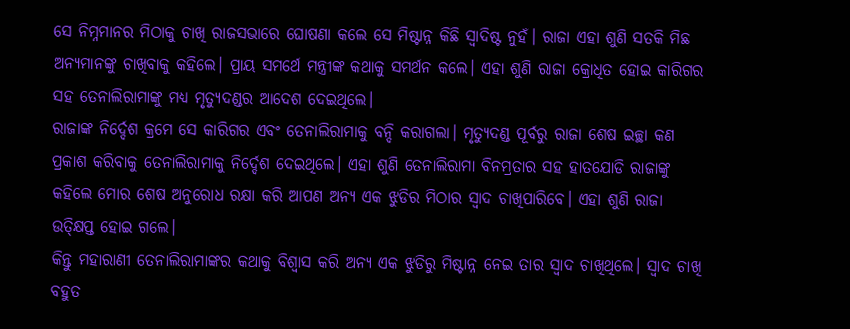ସେ ନିମ୍ନମାନର ମିଠାକୁ ଚାଖି ରାଜସଭାରେ ଘୋଷଣା କଲେ ସେ ମିଷ୍ଟାନ୍ନ କିଛି ସ୍ବାଦିଷ୍ଟ ନୁହଁ। ରାଜା ଏହା ଶୁଣି ସତକି ମିଛ ଅନ୍ୟମାନଙ୍କୁ ଚାଖିବାକୁ କହିଲେ। ପ୍ରାୟ ସମର୍ଥେ ମନ୍ତ୍ରୀଙ୍କ କଥାକୁ ସମର୍ଥନ କଲେ। ଏହା ଶୁଣି ରାଜା କ୍ରୋଧିତ ହୋଇ କାରିଗର ସହ ତେନାଲିରାମାଙ୍କୁ ମଧ୍ୟ ମୃତ୍ୟୁଦଣ୍ଡର ଆଦେଶ ଦେଇଥିଲେ।
ରାଜାଙ୍କ ନିର୍ଦ୍ଦେଶ କ୍ରମେ ସେ କାରିଗର ଏବଂ ତେନାଲିରାମାକୁ ବନ୍ଦି କରାଗଲା। ମୃତ୍ୟୁଦଣ୍ଡ ପୂର୍ବରୁ ରାଜା ଶେଷ ଇଚ୍ଛା କଣ ପ୍ରକାଶ କରିବାକୁ ତେନାଲିରାମାକୁ ନିର୍ଦ୍ଦେଶ ଦେଇଥିଲେ। ଏହା ଶୁଣି ତେନାଲିରାମା ବିନମ୍ରତାର ସହ ହାତଯୋଡି ରାଜାଙ୍କୁ କହିଲେ ମୋର ଶେଷ ଅନୁରୋଧ ରକ୍ଷା କରି ଆପଣ ଅନ୍ୟ ଏକ ଝୁଡିର ମିଠାର ସ୍ବାଦ ଚାଖିପାରିବେ। ଏହା ଶୁଣି ରାଜା ଉତ୍କ୍ଷିପ୍ତ ହୋଇ ଗଲେ।
କିନ୍ତୁ ମହାରାଣୀ ତେନାଲିରାମାଙ୍କର କଥାକୁ ବିଶ୍ବାସ କରି ଅନ୍ୟ ଏକ ଝୁଡିରୁ ମିଷ୍ଟାନ୍ନ ନେଇ ତାର ସ୍ବାଦ ଚାଖିଥିଲେ। ସ୍ବାଦ ଚାଖି ବହୁତ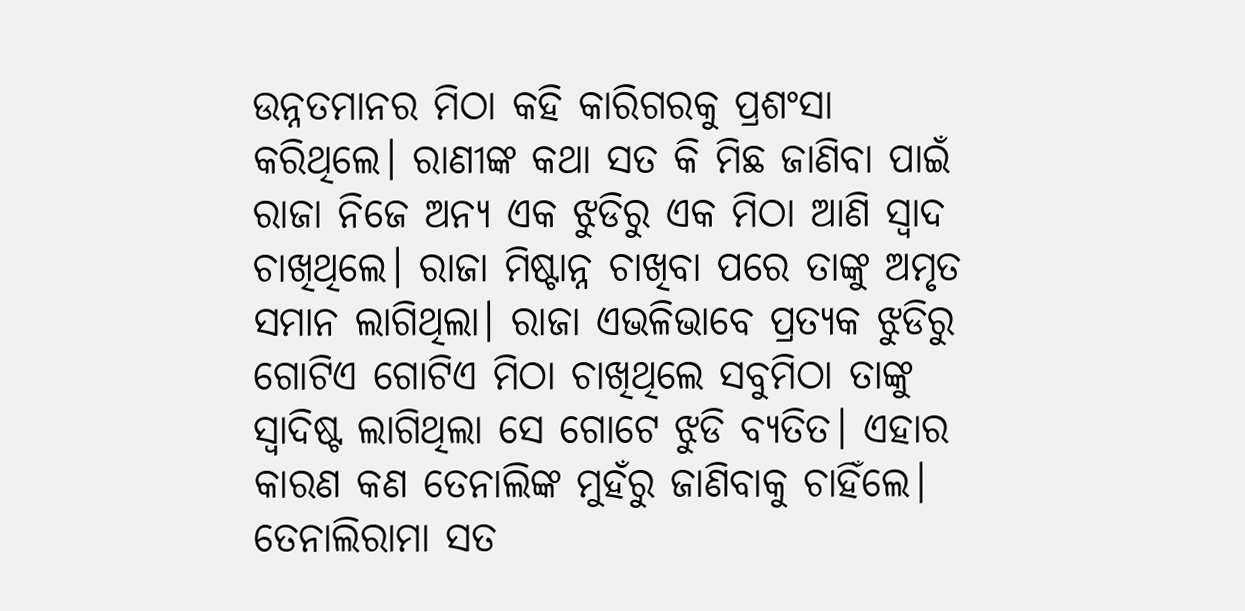ଉନ୍ନତମାନର ମିଠା କହି କାରିଗରକୁ ପ୍ରଶଂସା କରିଥିଲେ। ରାଣୀଙ୍କ କଥା ସତ କି ମିଛ ଜାଣିବା ପାଇଁ ରାଜା ନିଜେ ଅନ୍ୟ ଏକ ଝୁଡିରୁ ଏକ ମିଠା ଆଣି ସ୍ବାଦ ଚାଖିଥିଲେ। ରାଜା ମିଷ୍ଟାନ୍ନ ଚାଖିବା ପରେ ତାଙ୍କୁ ଅମୃତ ସମାନ ଲାଗିଥିଲା। ରାଜା ଏଭଳିଭାବେ ପ୍ରତ୍ୟକ ଝୁଡିରୁ ଗୋଟିଏ ଗୋଟିଏ ମିଠା ଚାଖିଥିଲେ ସବୁମିଠା ତାଙ୍କୁ ସ୍ବାଦିଷ୍ଟ ଲାଗିଥିଲା ସେ ଗୋଟେ ଝୁଡି ବ୍ୟତିତ। ଏହାର କାରଣ କଣ ତେନାଲିଙ୍କ ମୁହଁରୁ ଜାଣିବାକୁ ଚାହିଁଲେ। ତେନାଲିରାମା ସତ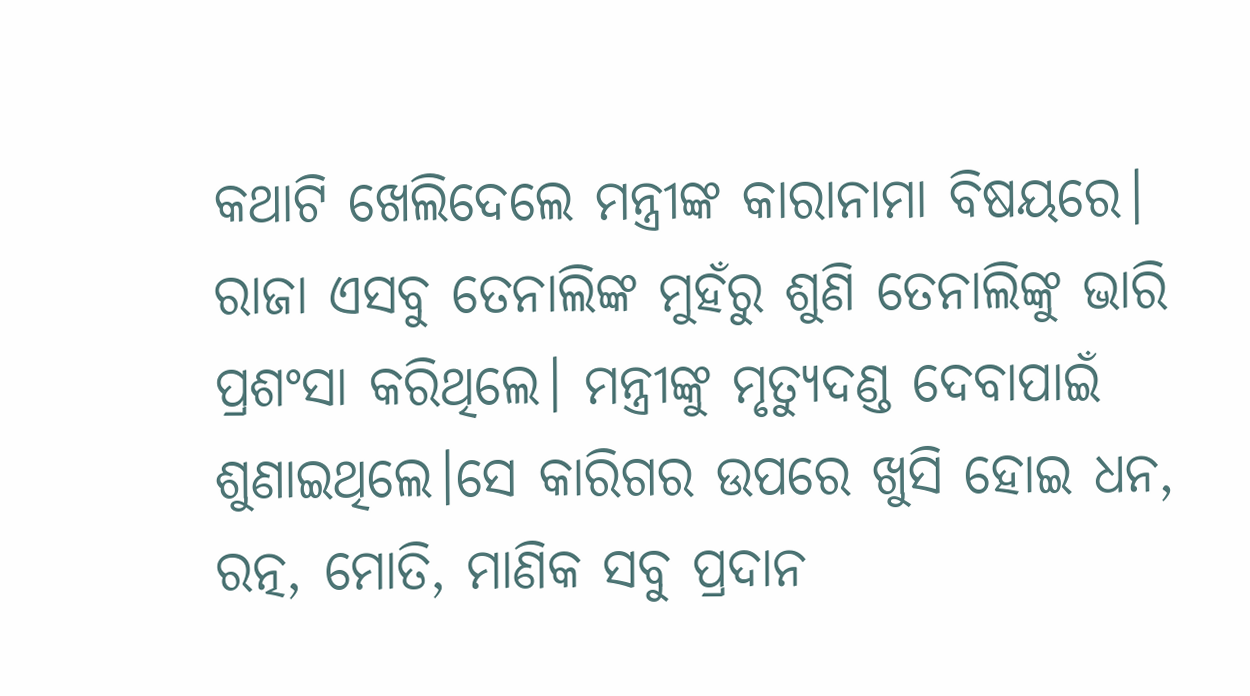କଥାଟି ଖେଲିଦେଲେ ମନ୍ତ୍ରୀଙ୍କ କାରାନାମା ବିଷୟରେ। ରାଜା ଏସବୁ ତେନାଲିଙ୍କ ମୁହଁରୁ ଶୁଣି ତେନାଲିଙ୍କୁ ଭାରି ପ୍ରଶଂସା କରିଥିଲେ। ମନ୍ତ୍ରୀଙ୍କୁ ମୃତ୍ୟୁଦଣ୍ଡ ଦେବାପାଇଁ ଶୁଣାଇଥିଲେ।ସେ କାରିଗର ଉପରେ ଖୁସି ହୋଇ ଧନ, ରତ୍ନ, ମୋତି, ମାଣିକ ସବୁ ପ୍ରଦାନ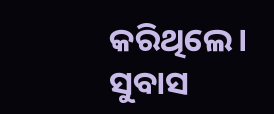କରିଥିଲେ।
ସୁବାସ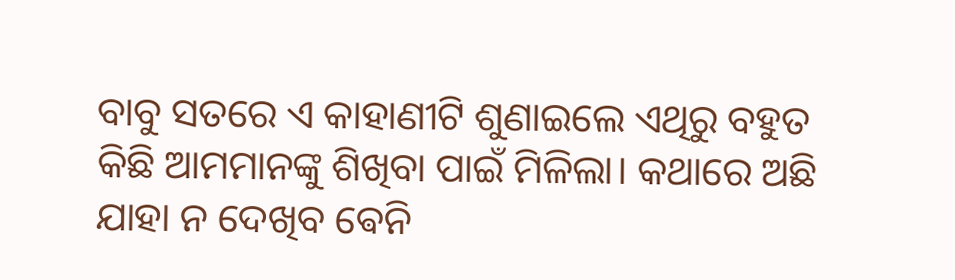ବାବୁ ସତରେ ଏ କାହାଣୀଟି ଶୁଣାଇଲେ ଏଥିରୁ ବହୁତ କିଛି ଆମମାନଙ୍କୁ ଶିଖିବା ପାଇଁ ମିଳିଲା। କଥାରେ ଅଛି ଯାହା ନ ଦେଖିବ ଵେନି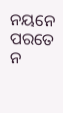ନୟନେ ପରତେ ନ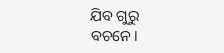ଯିବ ଗୁରୁ ବଚନେ।